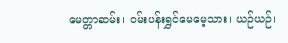မေတ္တာဆမ်း၊ ဝမ်းပန်းရွှင်မေမေ့သား၊ ယဉ်ယဉ်၊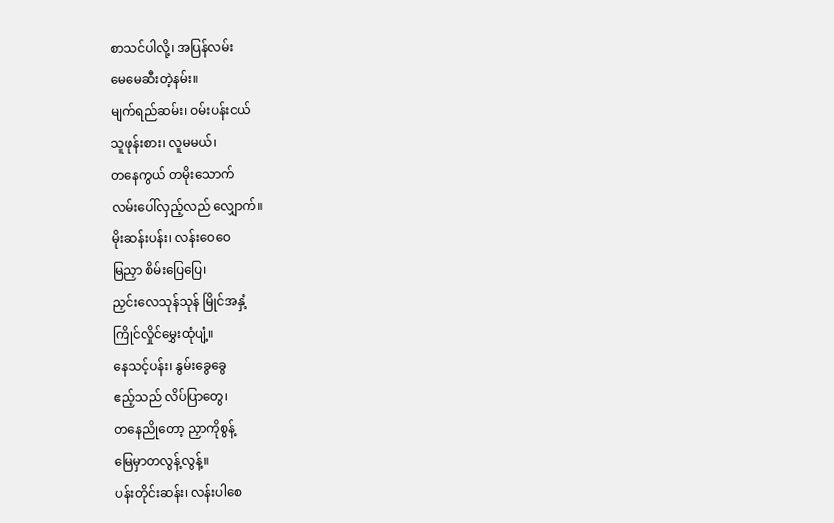စာသင်ပါလို့၊ အပြန်လမ်း
မေမေဆီးတဲ့နမ်း။
မျက်ရည်ဆမ်း၊ ဝမ်းပန်းငယ်
သူဖုန်းစား၊ လူမမယ်၊
တနေကွယ် တမိုးသောက်
လမ်းပေါ်လှည့်လည် လျှောက်။
မိုးဆန်းပန်း၊ လန်းဝေဝေ
မြညှာ စိမ်းပြေပြေ၊
ညှင်းလေသုန်သုန် မြိုင်အနှံ့
ကြိုင်လှိုင်မွှေးထုံပျံ့။
နေသင့်ပန်း၊ နွမ်းခွေခွေ
ဧည့်သည် လိပ်ပြာတွေ၊
တနေညိုတော့ ညှာကိုစွန့်
မြေမှာတလွန့်လွန့်။
ပန်းတိုင်းဆန်း၊ လန်းပါစေ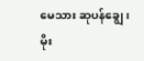မေသား ဆုပန်ချွေ၊
မိုး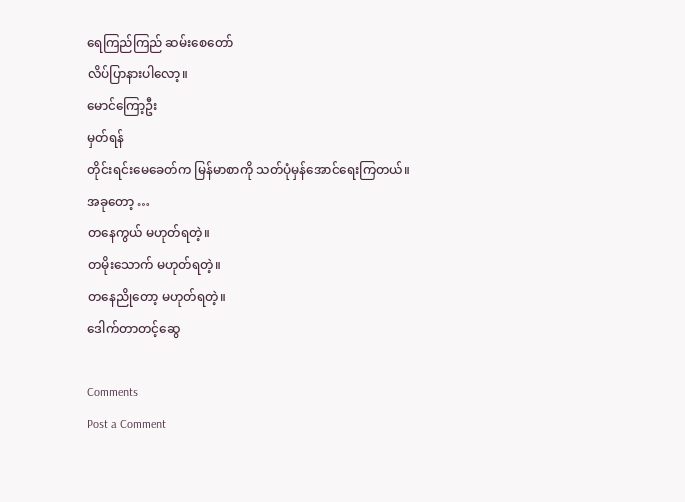ရေကြည်ကြည် ဆမ်းစေတော်
လိပ်ပြာနားပါလော့။
မောင်ကြော့ဦး
မှတ်ရန်
တိုင်းရင်းမေခေတ်က မြန်မာစာကို သတ်ပုံမှန်အောင်ရေးကြတယ်။
အခုတော့ …
တနေကွယ် မဟုတ်ရတဲ့။
တမိုးသောက် မဟုတ်ရတဲ့။
တနေညိုတော့ မဟုတ်ရတဲ့။
ဒေါက်တာတင့်ဆွေ

Comments
Post a Comment